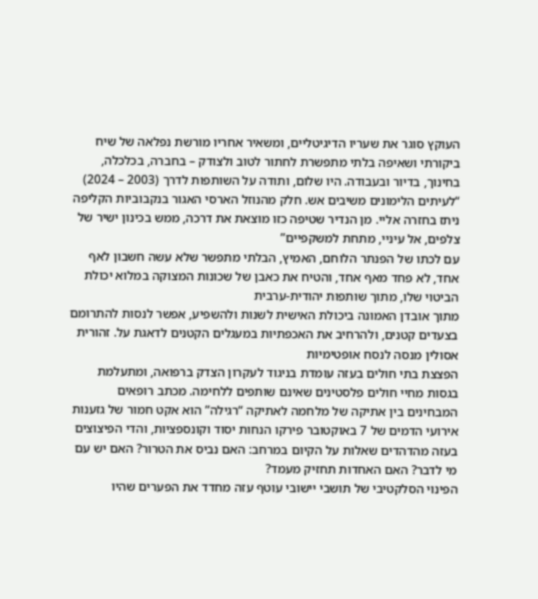העוקץ סוגר את שעריו הדיגיטליים, ומשאיר אחריו מורשת נפלאה של שיח ביקורתי ושאיפה בלתי מתפשרת לחתור לטוב ולצודק – בחברה, בכלכלה, בחינוך, בדיור ובעבודה. היו שלום, ותודה על השותפות לדרך (2003 – 2024)
“לעיתים הלימונים משיבים אש. חלק מהנוזל הארסי האגור בנקבוביות הקליפה ניתז בחזרה אליי. מן הנדיר שטיפה כזו מוצאת את דרכה, ממש בכינון ישיר של צלפים, אל עיניי, מתחת למשקפיים”
עם לכתו של הפנתר הלוחם, האמיץ, הבלתי מתפשר שלא עשה חשבון לאף אחד, לא פחד מאף אחד, והטיח את כאבן של שכונות המצוקה במלוא יכולת הביטוי שלו, מתוך שותפות יהודית-ערבית
מתוך אובדן האמונה ביכולת האישית לשנות ולהשפיע, אפשר לנסות להתרומם בצעדים קטנים, ולהרחיב את האכפתיות במעגלים הקטנים לדאגת על. זהורית אסולין מנסה לנסח אופטימיות
הפצצת בתי חולים בעזה עומדת בניגוד לעקרון הצדק ברפואה, ומתעלמת בגסות מחיי חולים פלסטינים שאינם שותפים ללחימה. מכתב רופאים המבחינים בין אתיקה של מלחמה לאתיקה “רגילה” הוא אקט חמור של גזענות
אירועי הדמים של 7 באוקטובר פירקו הנחות יסוד וקונספציות, והדי הפיצוצים בעזה מהדהדים שאלות על הקיום במרחב: האם נביס את הטרור? האם יש עם מי לדבר? האם האחדות תחזיק מעמד?
הפינוי הסלקטיבי של תושבי יישובי עוטף עזה מחדד את הפערים שהיו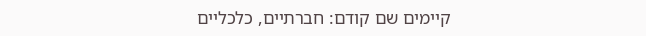קיימים שם קודם: חברתיים, כלכליים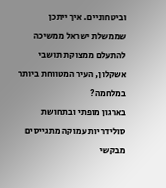וביטחוניים. איך ייתכן שממשלת ישראל ממשיכה להתעלם ממצוקת תושבי אשקלון, העיר המטווחת ביותר במלחמה?
בארגון מופתי ובתחושת סולידריות עמוקה מתגייסים מבקשי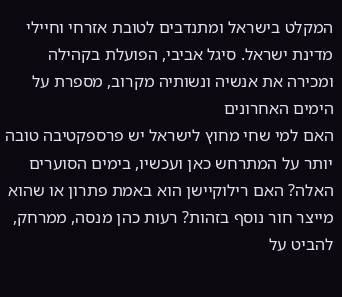המקלט בישראל ומתנדבים לטובת אזרחי וחיילי מדינת ישראל. סיגל אביבי, הפועלת בקהילה ומכירה את אנשיה ונשותיה מקרוב, מספרת על הימים האחרונים
האם למי שחי מחוץ לישראל יש פרספקטיבה טובה יותר על המתרחש כאן ועכשיו, בימים הסוערים האלה? האם רילוקיישן הוא באמת פתרון או שהוא מייצר חור נוסף בזהות? רעות כהן מנסה, ממרחק, להביט על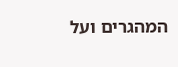המהגרים ועל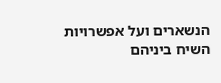הנשארים ועל אפשרויות השיח ביניהם